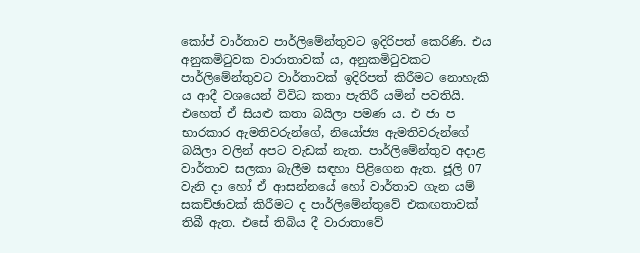කෝප් වාර්තාව පාර්ලිමේන්තුවට ඉදිරිපත් කෙරිණි. එය අනුකමිටුවක වාරාතාවක් ය, අනුකමිටුවකට පාර්ලිමේන්තුවට වාර්තාවක් ඉදිරිපත් කිරීමට නොහැකි ය ආදී වශයෙන් විවිධ කතා පැතිරී යමින් පවතියි. එහෙත් ඒ සියළු කතා බයිලා පමණ ය. එ ජා ප භාරකාර ඇමතිවරුන්ගේ, නියෝජ්‍ය ඇමතිවරුන්ගේ බයිලා වලින් අපට වැඩක් නැත. පාර්ලිමේන්තුව අදාළ වාර්තාව සලකා බැලීම සඳහා පිළිගෙන ඇත. ජූලි 07 වැනි දා හෝ ඒ ආසන්නයේ හෝ වාර්තාව ගැන යම් සකච්ඡාවක් කිරීමට ද පාර්ලිමේන්තුවේ එකඟතාවක් තිබී ඇත. එසේ තිබිය දී වාරාතාවේ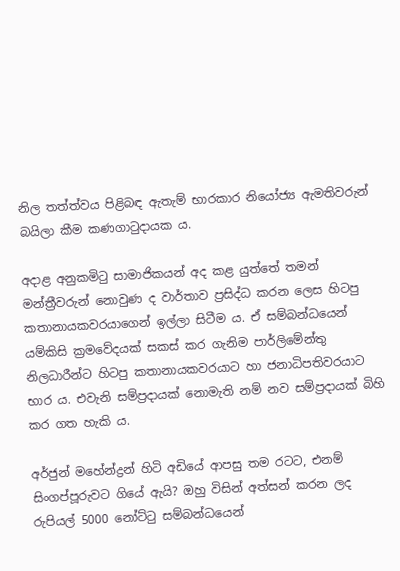නිල තත්ත්වය පිළිබඳ ඇතැම් භාරකාර නියෝජ්‍ය ඇමතිවරුන් බයිලා කීම කණගාටුදායක ය.

අදාළ අනුකමිටු සාමාජිකයන් අද කළ යුත්තේ තමන් මන්ත්‍රීවරුන් නොවුණ ද වාර්තාව ප්‍රසිද්ධ කරන ලෙස හිටපු කතානායකවරයාගෙන් ඉල්ලා සිටීම ය. ඒ සම්බන්ධයෙන් යම්කිසි ක්‍රමවේදයක් සකස් කර ගැනිම පාර්ලිමේන්තු නිලධාරීන්ට හිටපු කතානායකවරයාට හා ජනාධිපතිවරයාට භාර ය. එවැනි සම්ප්‍රදායක් නොමැති නම් නව සම්ප්‍රදායක් බිහි කර ගත හැකි ය.

අර්ජුන් මහේන්ද්‍රන් හිටි අඩියේ ආපසු තම රටට, එනම් සිංගප්පූරුවට ගියේ ඇයි? ඔහු විසින් අත්සන් කරන ලද රුපියල් 5000 නෝට්ටු සම්බන්ධයෙන්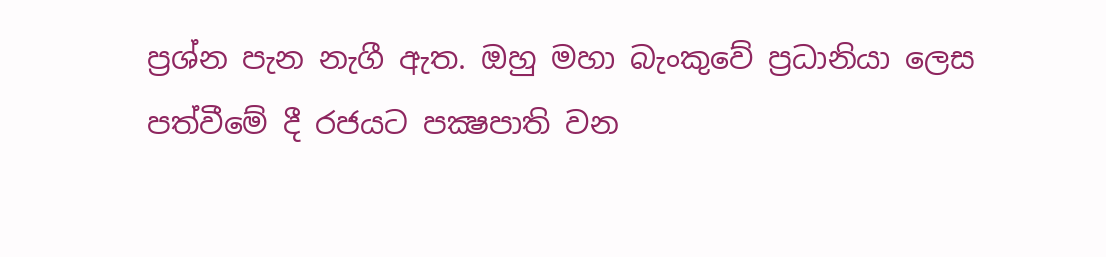ප්‍රශ්න පැන නැගී ඇත. ඔහු මහා බැංකුවේ ප්‍රධානියා ලෙස පත්වීමේ දී රජයට පක්‍ෂපාති වන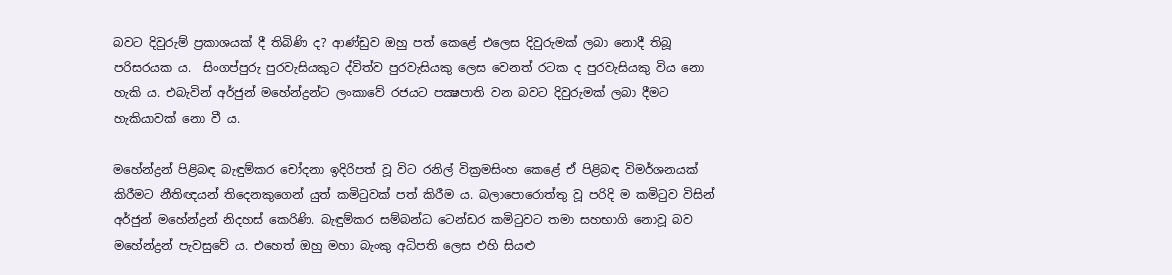බවට දිවුරුම් ප්‍රකාශයක් දී තිබිණි ද? ආණ්ඩුව ඔහු පත් කෙළේ එලෙස දිවුරුමක් ලබා නොදී තිබූ පරිසරයක ය.  සිංගප්පුරු පුරවැසියකුට ද්විත්ව පුරවැසියකු ලෙස වෙනත් රටක ද පුරවැසියකු විය නො හැකි ය. එබැවින් අර්ජුන් මහේන්ද්‍රන්ට ලංකාවේ රජයට පක්‍ෂපාති වන බවට දිවුරුමක් ලබා දීමට හැකියාවක් නො වී ය.

මහේන්ද්‍රන් පිළිබඳ බැඳුම්කර චෝදනා ඉදිරිපත් වූ විට රනිල් වික්‍රමසිංහ කෙළේ ඒ පිළිබඳ විමර්ශනයක් කිරීමට නීතිඥයන් තිදෙනකුගෙන් යුත් කමිටුවක් පත් කිරීම ය. බලාපොරොත්තු වූ පරිදි ම කමිටුව විසින් අර්ජුන් මහේන්ද්‍රන් නිදහස් කෙරිණි. බැඳුම්කර සම්බන්ධ ටෙන්ඩර කමිටුවට තමා සහභාගි නොවූ බව මහේන්ද්‍රන් පැවසුවේ ය. එහෙත් ඔහු මහා බැංකු අධිපති ලෙස එහි සියළු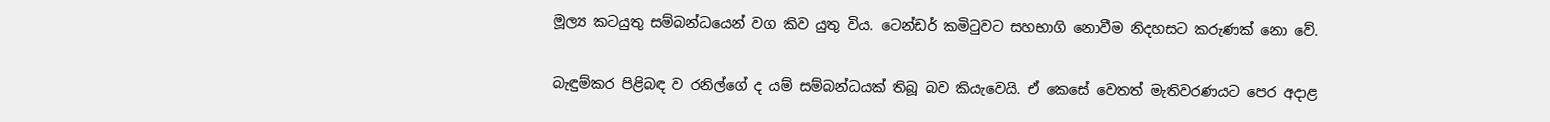මූල්‍ය කටයුතු සම්බන්ධයෙන් වග කිව යුතු විය. ටෙන්ඩර් කමිටුවට සහභාගි නොවීම නිදහසට කරුණක් නො වේ.

බැඳුම්කර පිළිබඳ ව රනිල්ගේ ද යම් සම්බන්ධයක් තිබූ බව කියැවෙයි. ඒ කෙසේ වෙතත් මැතිවරණයට පෙර අදාළ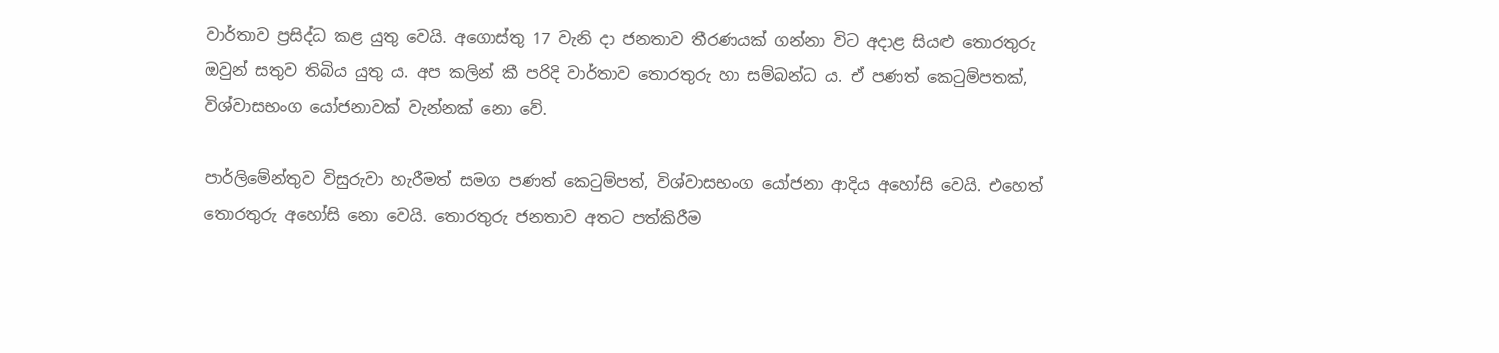වාර්තාව ප්‍රසිද්ධ කළ යුතු වෙයි. අගොස්තු 17 වැනි දා ජනතාව තීරණයක් ගන්නා විට අදාළ සියළු තොරතුරු ඔවුන් සතුව තිබිය යුතු ය. අප කලින් කී පරිදි වාර්තාව තොරතුරු හා සම්බන්ධ ය. ඒ පණත් කෙටුම්පතක්, විශ්වාසභංග යෝජනාවක් වැන්නක් නො වේ.

පාර්ලිමේන්තුව විසුරුවා හැරීමත් සමග පණත් කෙටුම්පත්, විශ්වාසභංග යෝජනා ආදිය අහෝසි වෙයි. එහෙත් තොරතුරු අහෝසි නො වෙයි. තොරතුරු ජනතාව අතට පත්කිරීම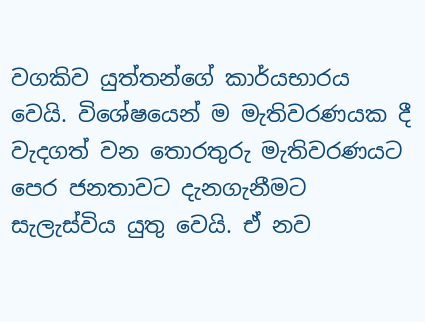වගකිව යුත්තන්ගේ කාර්යභාරය වෙයි. විශේෂයෙන් ම මැතිවරණයක දී වැදගත් වන තොරතුරු මැතිවරණයට පෙර ජනතාවට දැනගැනීමට සැලැස්විය යුතු වෙයි. ඒ නව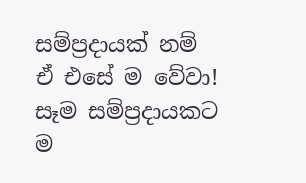සම්ප්‍රදායක් නම් ඒ එසේ ම වේවා! සෑම සම්ප්‍රදායකට ම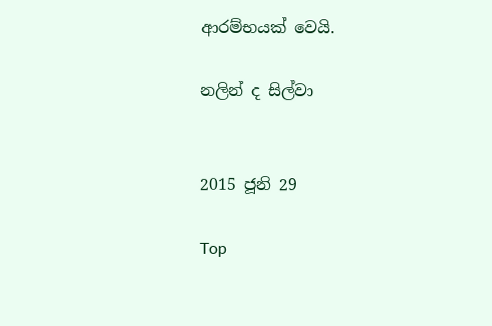ආරම්භයක් වෙයි.

නලින් ද සිල්වා


2015 ජූනි 29

Top